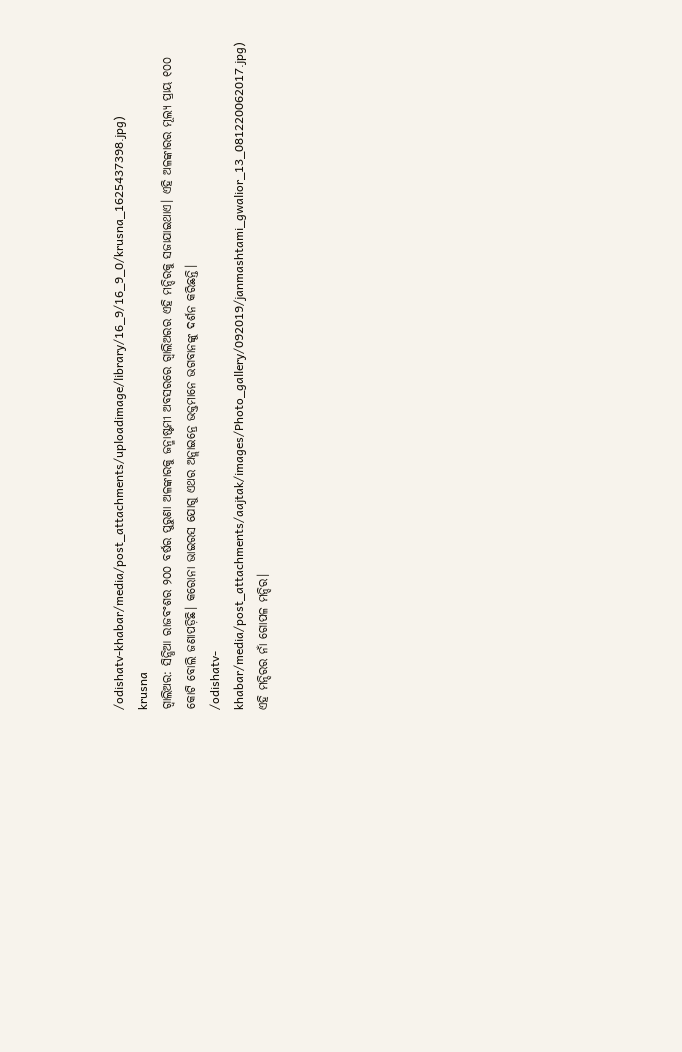/odishatv-khabar/media/post_attachments/uploadimage/library/16_9/16_9_0/krusna_1625437398.jpg)
krusna
ଗ୍ୱାଲିଅର: ସିନ୍ଧିଆ ରାଜବଂଶର ୨୦୦ ବର୍ଷର ପୁରୁଣା ଅଳଙ୍କାରକୁ ଜନ୍ମାଷ୍ଟମୀ ଅବସରରେ ଗ୍ୱାଲିଅରର ଏହି ମନ୍ଦିରକୁ ସଜାଯାଇଥାଏ। ଏହି ଅଳଙ୍କାରର ମୂଲ୍ୟ ପ୍ରାୟ ୧୦୦ କୋଟି ବୋଲି ଜଣାପଡ଼ିଛି। କରୋନା ଭାଇରସ ଯୋଗୁ ଏଥର ଅନ୍ଲାଇନ୍ରେ ଭକ୍ତମାନେ ଭଗବାନଙ୍କୁ ଦର୍ଶନ କରିଛନ୍ତି।
/odishatv-khabar/media/post_attachments/aajtak/images/Photo_gallery/092019/janmashtami_gwalior_13_081220062017.jpg)
ଏହି ମନ୍ଦିରର ନାଁ ଗୋପଳ ମନ୍ଦିର।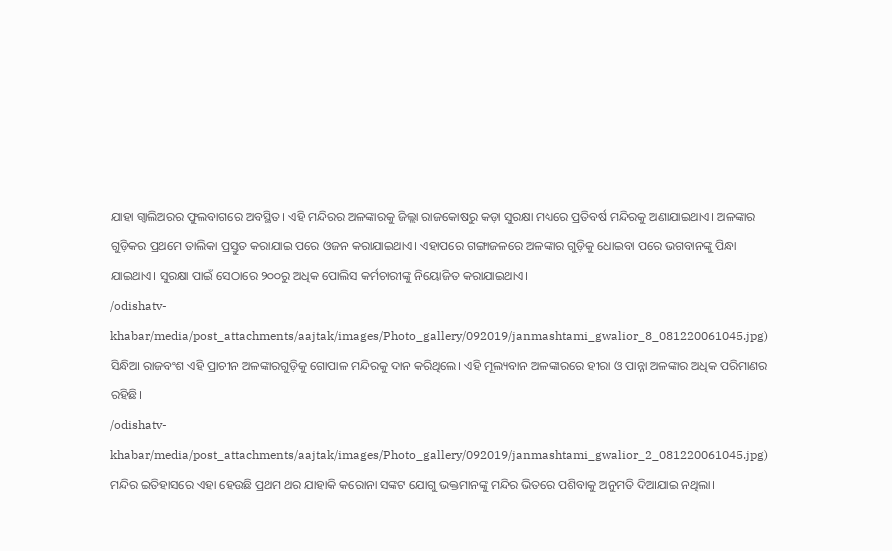ଯାହା ଗ୍ୱାଲିଅରର ଫୁଲବାଗରେ ଅବସ୍ଥିତ। ଏହି ମନ୍ଦିରର ଅଳଙ୍କାରକୁ ଜିଲ୍ଲା ରାଜକୋଷରୁ କଡ଼ା ସୁରକ୍ଷା ମଧ୍ୟରେ ପ୍ରତିବର୍ଷ ମନ୍ଦିରକୁ ଅଣାଯାଇଥାଏ। ଅଳଙ୍କାର ଗୁଡ଼ିକର ପ୍ରଥମେ ତାଲିକା ପ୍ରସ୍ତୁତ କରାଯାଇ ପରେ ଓଜନ କରାଯାଇଥାଏ। ଏହାପରେ ଗଙ୍ଗାଜଳରେ ଅଳଙ୍କାର ଗୁଡ଼ିକୁ ଧୋଇବା ପରେ ଭଗବାନଙ୍କୁ ପିନ୍ଧା ଯାଇଥାଏ। ସୁରକ୍ଷା ପାଇଁ ସେଠାରେ ୨୦୦ରୁ ଅଧିକ ପୋଲିସ କର୍ମଚାରୀଙ୍କୁ ନିୟୋଜିତ କରାଯାଇଥାଏ।
/odishatv-khabar/media/post_attachments/aajtak/images/Photo_gallery/092019/janmashtami_gwalior_8_081220061045.jpg)
ସିନ୍ଧିଆ ରାଜବଂଶ ଏହି ପ୍ରାଚୀନ ଅଳଙ୍କାରଗୁଡ଼ିକୁ ଗୋପାଳ ମନ୍ଦିରକୁ ଦାନ କରିଥିଲେ। ଏହି ମୂଲ୍ୟବାନ ଅଳଙ୍କାରରେ ହୀରା ଓ ପାନ୍ନା ଅଳଙ୍କାର ଅଧିକ ପରିମାଣର ରହିଛି।
/odishatv-khabar/media/post_attachments/aajtak/images/Photo_gallery/092019/janmashtami_gwalior_2_081220061045.jpg)
ମନ୍ଦିର ଇତିହାସରେ ଏହା ହେଉଛି ପ୍ରଥମ ଥର ଯାହାକି କରୋନା ସଙ୍କଟ ଯୋଗୁ ଭକ୍ତମାନଙ୍କୁ ମନ୍ଦିର ଭିତରେ ପଶିବାକୁ ଅନୁମତି ଦିଆଯାଇ ନଥିଲା।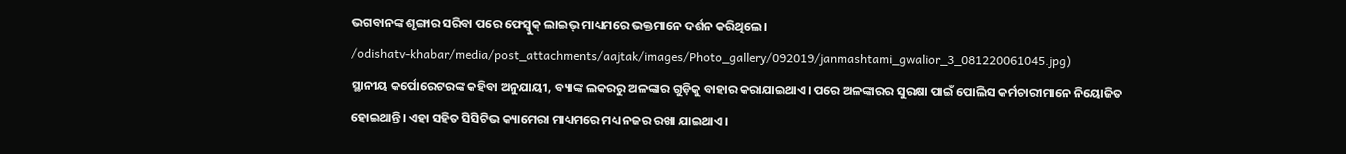ଭଗବାନଙ୍କ ଶୃଙ୍ଗାର ସରିବା ପରେ ଫେସ୍ବୁକ୍ ଲାଇଭ୍ ମାଧ୍ୟମରେ ଭକ୍ତମାନେ ଦର୍ଶନ କରିଥିଲେ।
/odishatv-khabar/media/post_attachments/aajtak/images/Photo_gallery/092019/janmashtami_gwalior_3_081220061045.jpg)
ସ୍ଥାନୀୟ କର୍ପୋରେଟରଙ୍କ କହିବା ଅନୁଯାୟୀ, ବ୍ୟାଙ୍କ ଲକରରୁ ଅଳଙ୍କାର ଗୁଡ଼ିକୁ ବାହାର କରାଯାଇଥାଏ। ପରେ ଅଳଙ୍କାରର ସୁରକ୍ଷା ପାଇଁ ପୋଲିସ କର୍ମଚାରୀମାନେ ନିୟୋଜିତ ହୋଇଥାନ୍ତି। ଏହା ସହିତ ସିସିଟିଭ କ୍ୟାମେରା ମାଧ୍ୟମରେ ମଧ୍ୟ ନଜର ରଖା ଯାଇଥାଏ।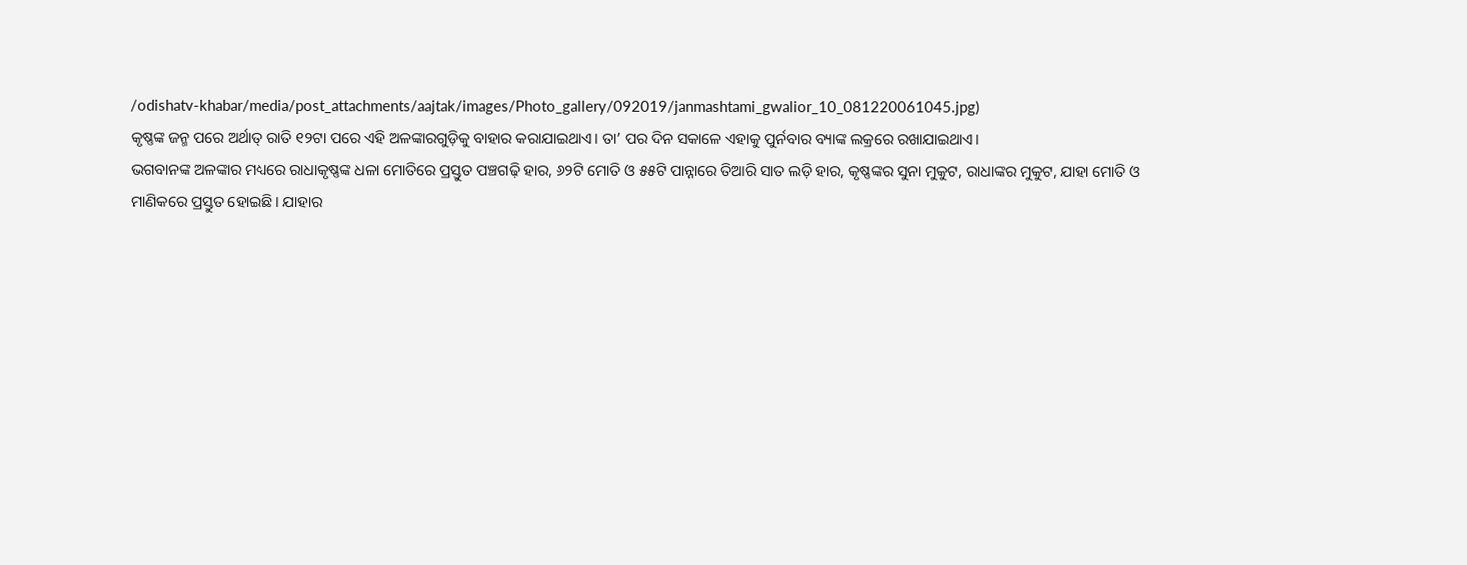/odishatv-khabar/media/post_attachments/aajtak/images/Photo_gallery/092019/janmashtami_gwalior_10_081220061045.jpg)
କୃଷ୍ଣଙ୍କ ଜନ୍ମ ପରେ ଅର୍ଥାତ୍ ରାତି ୧୨ଟା ପରେ ଏହି ଅଳଙ୍କାରଗୁଡ଼ିକୁ ବାହାର କରାଯାଇଥାଏ। ତା’ ପର ଦିନ ସକାଳେ ଏହାକୁ ପୁର୍ନବାର ବ୍ୟାଙ୍କ ଲକ୍ରରେ ରଖାଯାଇଥାଏ।
ଭଗବାନଙ୍କ ଅଳଙ୍କାର ମଧ୍ୟରେ ରାଧାକୃଷ୍ଣଙ୍କ ଧଳା ମୋତିରେ ପ୍ରସ୍ତୁତ ପଞ୍ଚଗଢ଼ି ହାର, ୬୨ଟି ମୋତି ଓ ୫୫ଟି ପାନ୍ନାରେ ତିଆରି ସାତ ଲଡ଼ି ହାର, କୃଷ୍ଣଙ୍କର ସୁନା ମୁକୁଟ, ରାଧାଙ୍କର ମୁକୁଟ, ଯାହା ମୋତି ଓ ମାଣିକରେ ପ୍ରସ୍ତୁତ ହୋଇଛି। ଯାହାର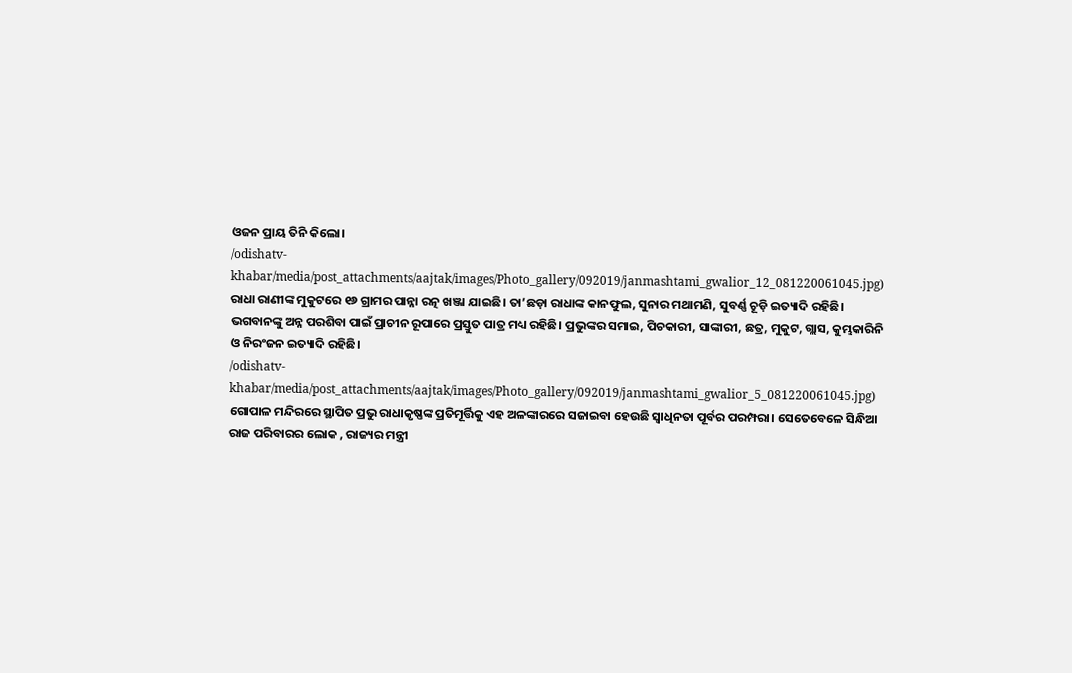ଓଜନ ପ୍ରାୟ ତିନି କିଲୋ।
/odishatv-khabar/media/post_attachments/aajtak/images/Photo_gallery/092019/janmashtami_gwalior_12_081220061045.jpg)
ରାଧା ରାଣୀଙ୍କ ମୁକୁଟରେ ୧୬ ଗ୍ରାମର ପାନ୍ନା ରତ୍ନ ଖଞ୍ଜା ଯାଇଛି। ତା’ଛଡ଼ା ରାଧାଙ୍କ କାନଫୁଲ, ସୁନାର ମଥାମଣି, ସୁବର୍ଣ୍ଣ ଚୂଡ଼ି ଇତ୍ୟାଦି ରହିଛି। ଭଗବାନଙ୍କୁ ଅନ୍ନ ପରଶିବା ପାଇଁ ପ୍ରାଚୀନ ରୂପାରେ ପ୍ରସ୍ତୁତ ପାତ୍ର ମଧ୍ୟ ରହିଛି। ପ୍ରଭୁଙ୍କର ସମାଇ, ପିଚକାରୀ, ସାଙ୍କାରୀ, ଛତ୍ର, ମୁକୁଟ, ଗ୍ଲାସ, କୁମ୍ଭକାରିନି ଓ ନିରଂଜନ ଇତ୍ୟାଦି ରହିଛି।
/odishatv-khabar/media/post_attachments/aajtak/images/Photo_gallery/092019/janmashtami_gwalior_5_081220061045.jpg)
ଗୋପାଳ ମନ୍ଦିରରେ ସ୍ଥାପିତ ପ୍ରଭୁ ରାଧାକୃଷ୍ଣଙ୍କ ପ୍ରତିମୂର୍ତ୍ତିକୁ ଏହ ଅଳଙ୍କାରରେ ସଜାଇବା ହେଉଛି ସ୍ୱାଧିନତା ପୂର୍ବର ପରମ୍ପରା। ସେତେବେଳେ ସିନ୍ଧିଆ ରାଜ ପରିବାରର ଲୋକ , ରାଜ୍ୟର ମନ୍ତ୍ରୀ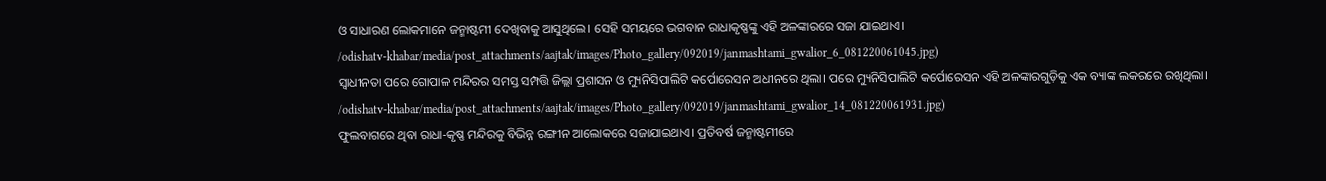ଓ ସାଧାରଣ ଲୋକମାନେ ଜନ୍ମାଷ୍ଟମୀ ଦେଖିବାକୁ ଆସୁଥିଲେ। ସେହି ସମୟରେ ଭଗବାନ ରାଧାକୃଷ୍ଣଙ୍କୁ ଏହି ଅଳଙ୍କାରରେ ସଜା ଯାଇଥାଏ।
/odishatv-khabar/media/post_attachments/aajtak/images/Photo_gallery/092019/janmashtami_gwalior_6_081220061045.jpg)
ସ୍ୱାଧୀନତା ପରେ ଗୋପାଳ ମନ୍ଦିରର ସମସ୍ତ ସମ୍ପତ୍ତି ଜିଲ୍ଲା ପ୍ରଶାସନ ଓ ମ୍ୟୁନିସିପାଲିଟି କର୍ପୋରେସନ ଅଧୀନରେ ଥିଲା। ପରେ ମ୍ୟୁନିସିପାଲିଟି କର୍ପୋରେସନ ଏହି ଅଳଙ୍କାରଗୁଡ଼ିକୁ ଏକ ବ୍ୟାଙ୍କ ଲକରରେ ରଖିଥିଲା।
/odishatv-khabar/media/post_attachments/aajtak/images/Photo_gallery/092019/janmashtami_gwalior_14_081220061931.jpg)
ଫୁଲବାଗରେ ଥିବା ରାଧା-କୃଷ୍ଣ ମନ୍ଦିରକୁ ବିଭିନ୍ନ ରଙ୍ଗୀନ ଆଲୋକରେ ସଜାଯାଇଥାଏ। ପ୍ରତିବର୍ଷ ଜନ୍ମାଷ୍ଟମୀରେ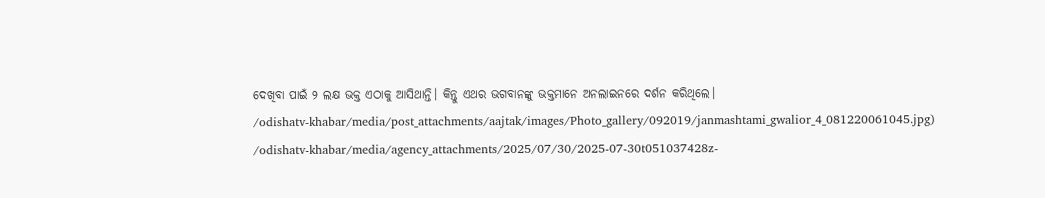ଦେଖିବା ପାଇଁ ୨ ଲକ୍ଷ ଭକ୍ତ ଏଠାକୁ ଆସିଥାନ୍ତି। କିନ୍ତୁ ଏଥର ଭଗବାନଙ୍କୁ ଭକ୍ତମାନେ ଅନଲାଇନରେ ଦର୍ଶନ କରିଥିଲେ।
/odishatv-khabar/media/post_attachments/aajtak/images/Photo_gallery/092019/janmashtami_gwalior_4_081220061045.jpg)
/odishatv-khabar/media/agency_attachments/2025/07/30/2025-07-30t051037428z-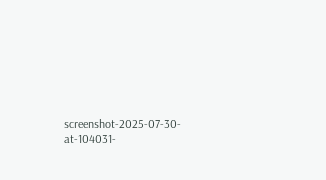screenshot-2025-07-30-at-104031-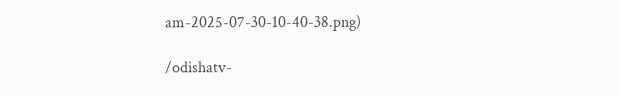am-2025-07-30-10-40-38.png)

/odishatv-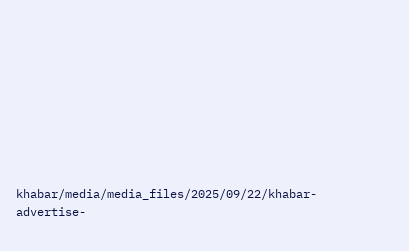khabar/media/media_files/2025/09/22/khabar-advertise-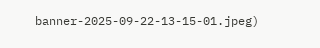banner-2025-09-22-13-15-01.jpeg)